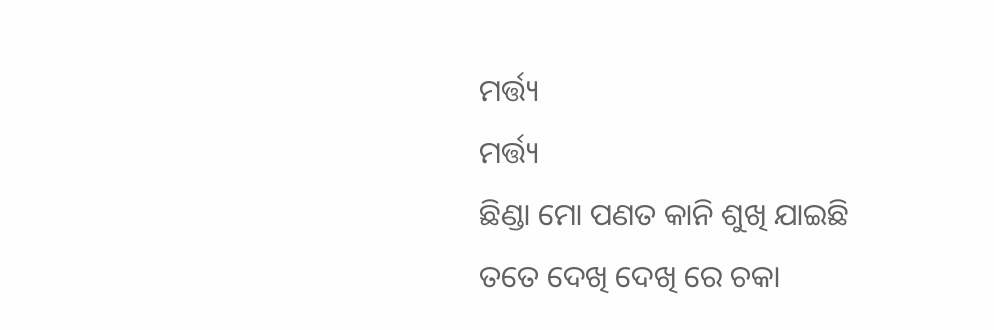ମର୍ତ୍ତ୍ୟ
ମର୍ତ୍ତ୍ୟ
ଛିଣ୍ଡା ମୋ ପଣତ କାନି ଶୁଖି ଯାଇଛି
ତତେ ଦେଖି ଦେଖି ରେ ଚକା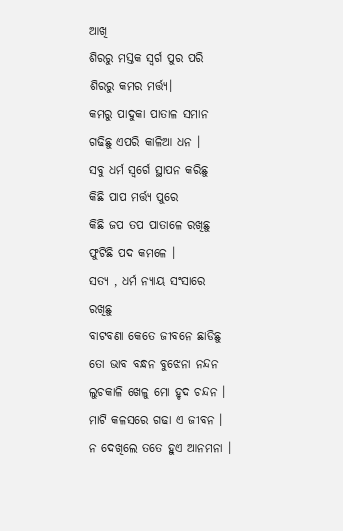ଆଖି
ଶିରରୁ ମସ୍ତକ ସ୍ବର୍ଗ ପୁର ପରି
ଶିରରୁ କମର ମର୍ତ୍ତ୍ୟ।
କମରୁ ପାଦୁକା ପାତାଳ ସମାନ
ଗଢିଛୁ ଏପରି କାଳିଆ ଧନ ।
ସବୁ ଧର୍ମ ସ୍ୱର୍ଗେ ସ୍ଥାପନ କରିଛୁ
କିଛି ପାପ ମର୍ତ୍ତ୍ୟ ପୁରେ
କିଛି ଜପ ତପ ପାତାଳେ ରଖିଛୁ
ଫୁଟିଛି ପଦ କମଳେ ।
ସତ୍ୟ , ଧର୍ମ ନ୍ୟାୟ ସଂସାରେ ରଖିଛୁ
ବାଟବଣା କେତେ ଜୀବନେ ଛାଡିଛୁ
ତୋ ଭାବ ବନ୍ଧନ ବୁଝେନା ନନ୍ଦନ
ଲୁଚକାଳି ଖେଳୁ ମୋ ହୃଦ ଚନ୍ଦନ ।
ମାଟି କଳସରେ ଗଢା ଏ ଜୀବନ ।
ନ ଦେଖିଲେ ତତେ ହୁଏ ଆନମନା ।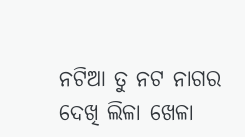ନଟିଆ ତୁ ନଟ ନାଗର
ଦେଖି ଲିଳା ଖେଳା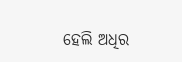ହେଲି ଅଧିର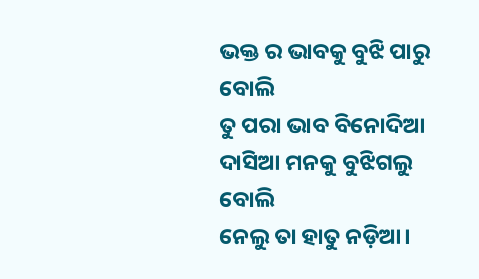ଭକ୍ତ ର ଭାବକୁ ବୁଝି ପାରୁ ବୋଲି
ତୁ ପରା ଭାବ ବିନୋଦିଆ
ଦାସିଆ ମନକୁ ବୁଝିଗଲୁ ବୋଲି
ନେଲୁ ତା ହାତୁ ନଡ଼ିଆ।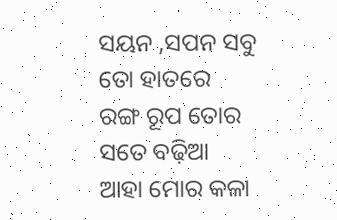ସୟନ ,ସପନ ସବୁ ତୋ ହାତରେ
ରଙ୍ଗ ରୂପ ତୋର ସତେ ବଢ଼ିଆ
ଆହା ମୋର କଳା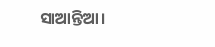ସାଆନ୍ତିଆ।